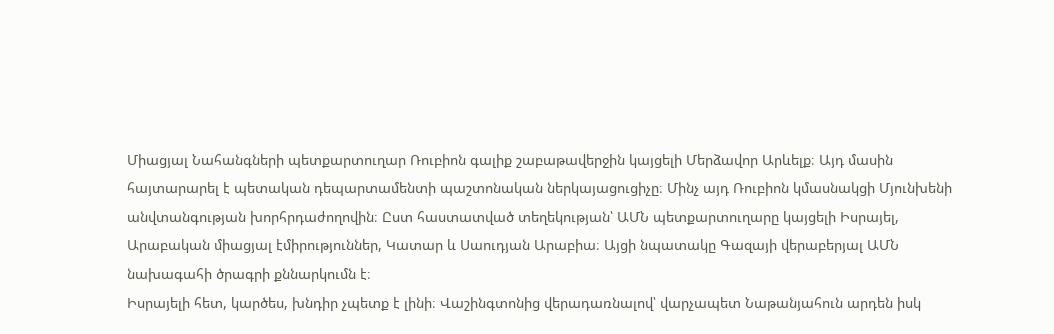Միացյալ Նահանգների պետքարտուղար Ռուբիոն գալիք շաբաթավերջին կայցելի Մերձավոր Արևելք։ Այդ մասին հայտարարել է պետական դեպարտամենտի պաշտոնական ներկայացուցիչը։ Մինչ այդ Ռուբիոն կմասնակցի Մյունխենի անվտանգության խորհրդաժողովին։ Ըստ հաստատված տեղեկության՝ ԱՄՆ պետքարտուղարը կայցելի Իսրայել, Արաբական միացյալ էմիրություններ, Կատար և Սաուդյան Արաբիա։ Այցի նպատակը Գազայի վերաբերյալ ԱՄՆ նախագահի ծրագրի քննարկումն է։
Իսրայելի հետ, կարծես, խնդիր չպետք է լինի։ Վաշինգտոնից վերադառնալով՝ վարչապետ Նաթանյահուն արդեն իսկ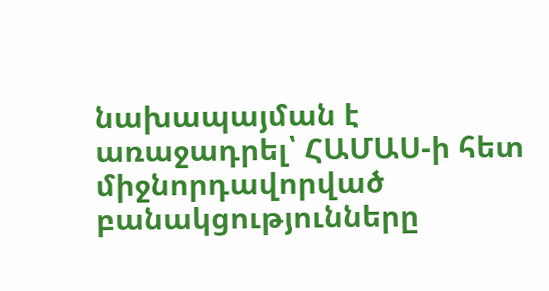նախապայման է առաջադրել՝ ՀԱՄԱՍ-ի հետ միջնորդավորված բանակցությունները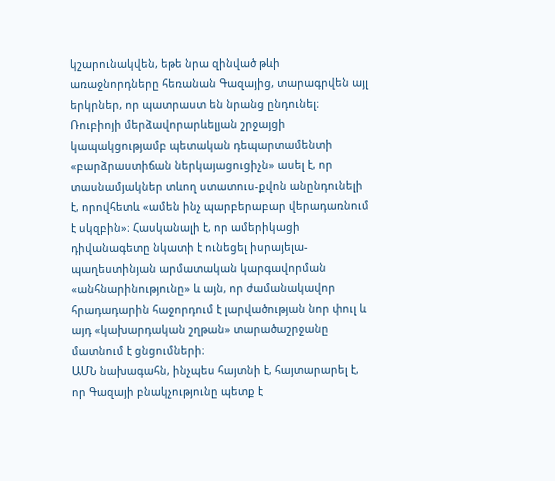կշարունակվեն, եթե նրա զինված թևի առաջնորդները հեռանան Գազայից, տարագրվեն այլ երկրներ, որ պատրաստ են նրանց ընդունել։
Ռուբիոյի մերձավորարևելյան շրջայցի կապակցությամբ պետական դեպարտամենտի «բարձրաստիճան ներկայացուցիչն» ասել է, որ տասնամյակներ տևող ստատուս-քվոն անընդունելի է, որովհետև «ամեն ինչ պարբերաբար վերադառնում է սկզբին»։ Հասկանալի է, որ ամերիկացի դիվանագետը նկատի է ունեցել իսրայելա-պաղեստինյան արմատական կարգավորման «անհնարինությունը» և այն, որ ժամանակավոր հրադադարին հաջորդում է լարվածության նոր փուլ և այդ «կախարդական շղթան» տարածաշրջանը մատնում է ցնցումների։
ԱՄՆ նախագահն, ինչպես հայտնի է, հայտարարել է, որ Գազայի բնակչությունը պետք է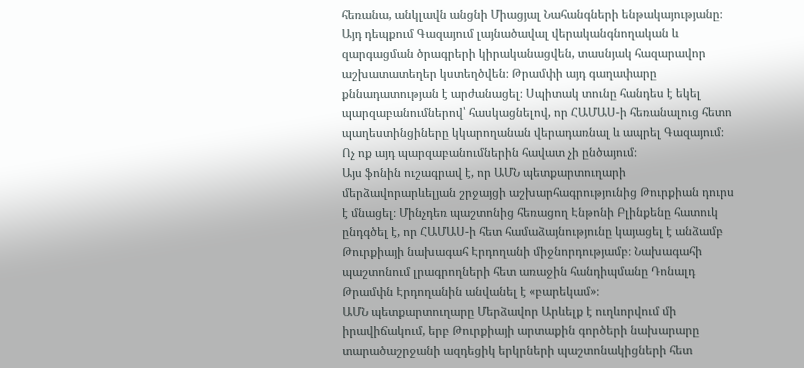հեռանա, անկլավն անցնի Միացյալ Նահանգների ենթակայությանը։ Այդ դեպքում Գազայում լայնածավալ վերականգնողական և զարգացման ծրագրերի կիրականացվեն, տասնյակ հազարավոր աշխատատեղեր կստեղծվեն։ Թրամփի այդ գաղափարը քննադատության է արժանացել։ Սպիտակ տունը հանդես է եկել պարզաբանումներով՝ հասկացնելով, որ ՀԱՄԱՍ-ի հեռանալուց հետո պաղեստինցիները կկարողանան վերադառնալ և ապրել Գազայում։ Ոչ ոք այդ պարզաբանումներին հավատ չի ընծայում։
Այս ֆոնին ուշագրավ է, որ ԱՄՆ պետքարտուղարի մերձավորարևելյան շրջայցի աշխարհագրությունից Թուրքիան դուրս է մնացել։ Մինչդեռ պաշտոնից հեռացող Էնթոնի Բլինքենը հատուկ ընդգծել է, որ ՀԱՄԱՍ-ի հետ համաձայնությունը կայացել է անձամբ Թուրքիայի նախագահ Էրդողանի միջնորդությամբ։ Նախագահի պաշտոնում լրագրողների հետ առաջին հանդիպմանը Դոնալդ Թրամփն Էրդողանին անվանել է «բարեկամ»։
ԱՄՆ պետքարտուղարը Մերձավոր Արևելք է ուղևորվում մի իրավիճակում, երբ Թուրքիայի արտաքին գործերի նախարարը տարածաշրջանի ազդեցիկ երկրների պաշտոնակիցների հետ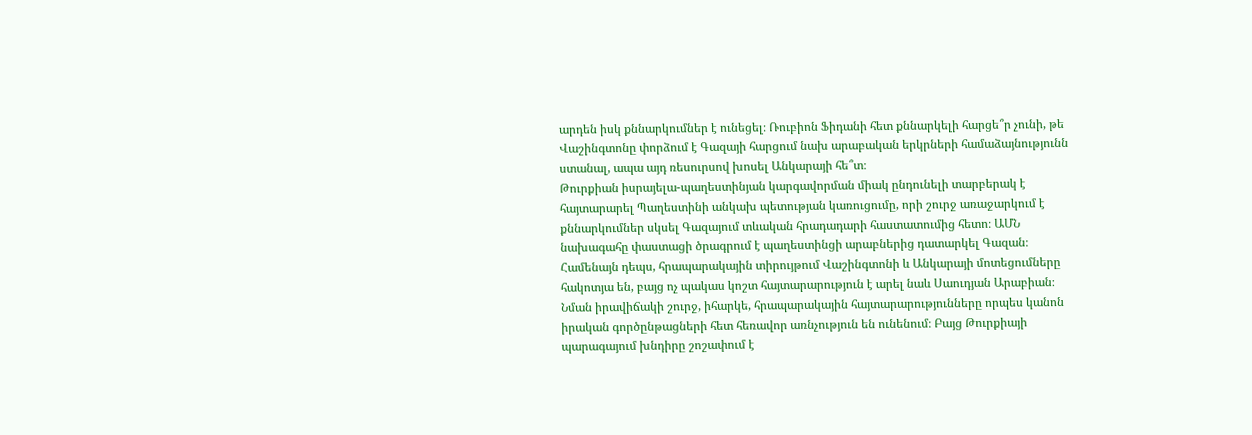արդեն իսկ քննարկումներ է ունեցել։ Ռուբիոն Ֆիդանի հետ քննարկելի հարցե՞ր չունի, թե Վաշինգտոնը փորձում է Գազայի հարցում նախ արաբական երկրների համաձայնությունն ստանալ, ապա այդ ռեսուրսով խոսել Անկարայի հե՞տ։
Թուրքիան իսրայելա-պաղեստինյան կարգավորման միակ ընդունելի տարբերակ է հայտարարել Պաղեստինի անկախ պետության կառուցումը, որի շուրջ առաջարկում է քննարկումներ սկսել Գազայում տևական հրադադարի հաստատումից հետո։ ԱՄՆ նախագահը փաստացի ծրագրում է պաղեստինցի արաբներից դատարկել Գազան։ Համենայն դեպս, հրապարակային տիրույթում Վաշինգտոնի և Անկարայի մոտեցումները հակոտյա են, բայց ոչ պակաս կոշտ հայտարարություն է արել նաև Սաուդյան Արաբիան։
Նման իրավիճակի շուրջ, իհարկե, հրապարակային հայտարարությունները որպես կանոն իրական գործընթացների հետ հեռավոր առնչություն են ունենում։ Բայց Թուրքիայի պարագայում խնդիրը շոշափում է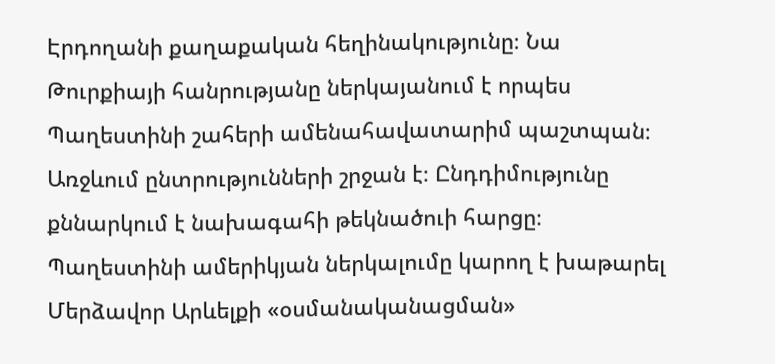Էրդողանի քաղաքական հեղինակությունը։ Նա Թուրքիայի հանրությանը ներկայանում է որպես Պաղեստինի շահերի ամենահավատարիմ պաշտպան։ Առջևում ընտրությունների շրջան է։ Ընդդիմությունը քննարկում է նախագահի թեկնածուի հարցը։ Պաղեստինի ամերիկյան ներկալումը կարող է խաթարել Մերձավոր Արևելքի «օսմանականացման»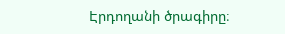Էրդողանի ծրագիրը։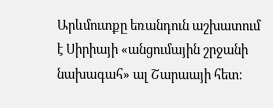Արևմուտքը եռանդուն աշխատում է Սիրիայի «անցումային շրջանի նախագահ» ալ Շարաայի հետ։